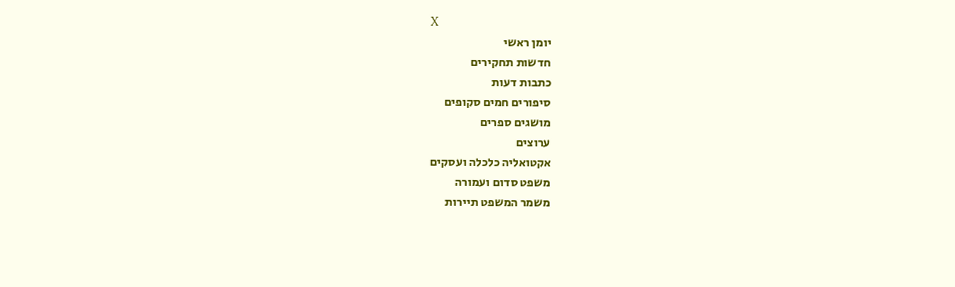X
יומן ראשי
חדשות תחקירים
כתבות דעות
סיפורים חמים סקופים
מושגים ספרים
ערוצים
אקטואליה כלכלה ועסקים
משפט סדום ועמורה
משמר המשפט תיירות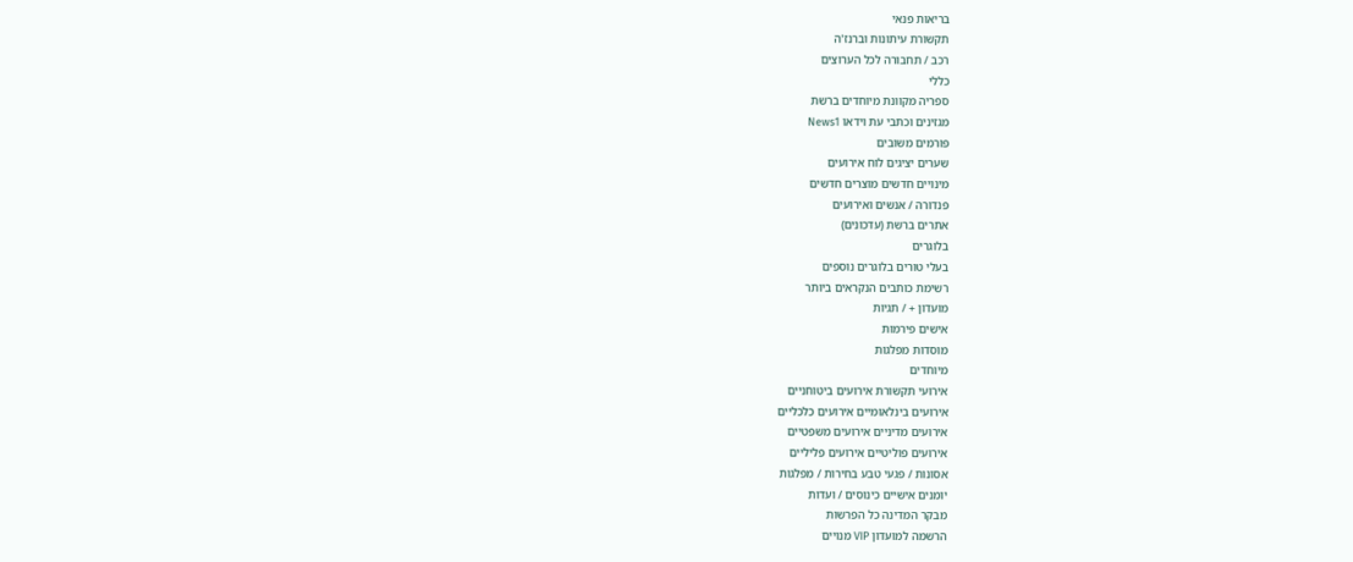בריאות פנאי
תקשורת עיתונות וברנז'ה
רכב / תחבורה לכל הערוצים
כללי
ספריה מקוונת מיוחדים ברשת
מגזינים וכתבי עת וידאו News1
פורמים משובים
שערים יציגים לוח אירועים
מינויים חדשים מוצרים חדשים
פנדורה / אנשים ואירועים
אתרים ברשת (עדכונים)
בלוגרים
בעלי טורים בלוגרים נוספים
רשימת כותבים הנקראים ביותר
מועדון + / תגיות
אישים פירמות
מוסדות מפלגות
מיוחדים
אירועי תקשורת אירועים ביטוחניים
אירועים בינלאומיים אירועים כלכליים
אירועים מדיניים אירועים משפטיים
אירועים פוליטיים אירועים פליליים
אסונות / פגעי טבע בחירות / מפלגות
יומנים אישיים כינוסים / ועדות
מבקר המדינה כל הפרשות
הרשמה למועדון VIP מנויים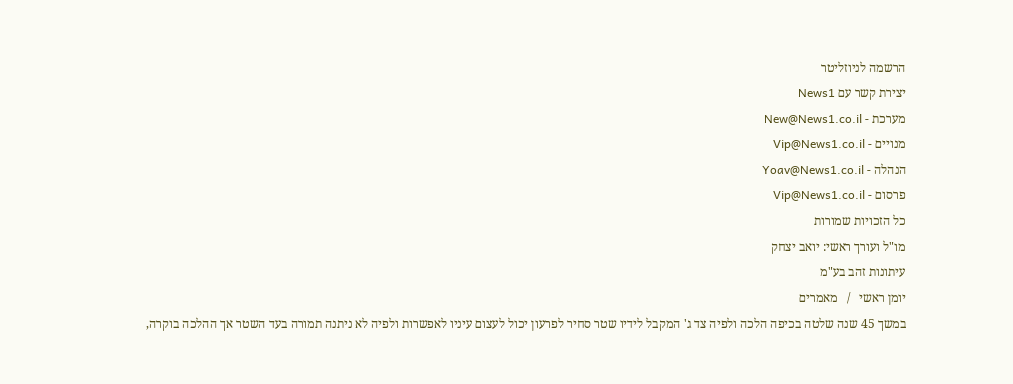הרשמה לניוזליטר
יצירת קשר עם News1
מערכת - New@News1.co.il
מנויים - Vip@News1.co.il
הנהלה - Yoav@News1.co.il
פרסום - Vip@News1.co.il
כל הזכויות שמורות
מו"ל ועורך ראשי: יואב יצחק
עיתונות זהב בע"מ
יומן ראשי   /   מאמרים
במשך 45 שנה שלטה בכיפה הלכה ולפיה צד ג' המקבל לידיו שטר סחיר לפרעון יכול לעצום עיניו לאפשרות ולפיה לא ניתנה תמורה בעד השטר אך ההלכה בוקרה,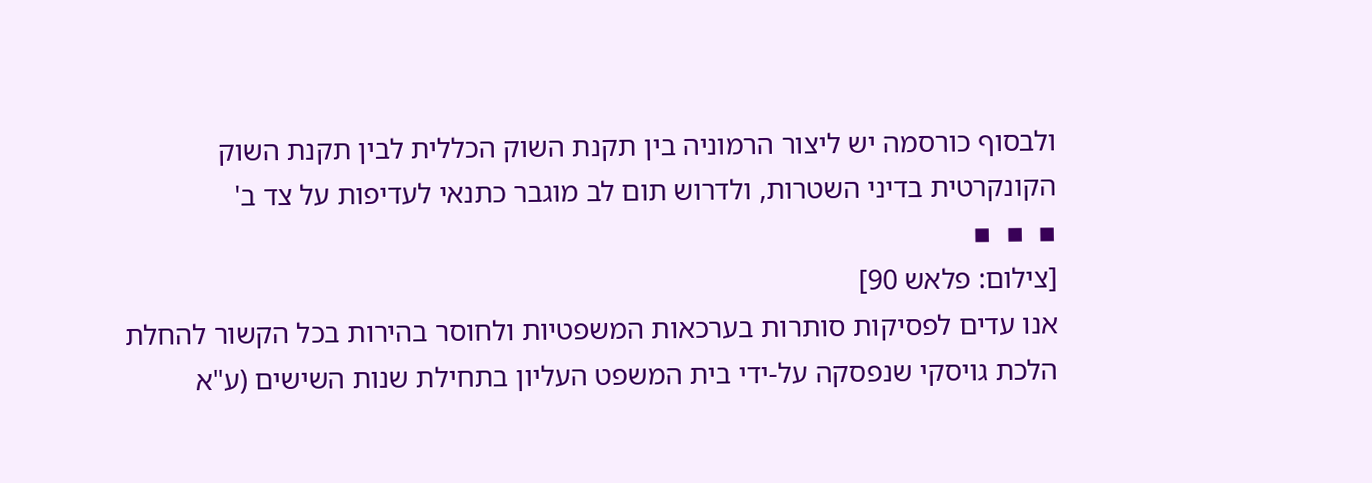ולבסוף כורסמה יש ליצור הרמוניה בין תקנת השוק הכללית לבין תקנת השוק הקונקרטית בדיני השטרות, ולדרוש תום לב מוגבר כתנאי לעדיפות על צד ב'
▪  ▪  ▪
[צילום: פלאש 90]
אנו עדים לפסיקות סותרות בערכאות המשפטיות ולחוסר בהירות בכל הקשור להחלת הלכת גויסקי שנפסקה על-ידי בית המשפט העליון בתחילת שנות השישים (ע"א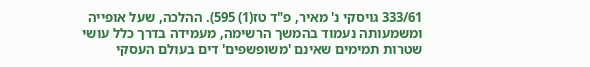333/61 גויסקי נ' מאיר, פ"ד טז(1) 595). ההלכה, שעל אופייה ומשמעותה נעמוד בהמשך הרשימה, מעמידה בדרך כלל עושי שטרות תמימים שאינם 'משופשפים' דים בעולם העסקי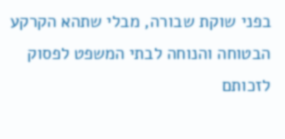בפני שוקת שבורה, מבלי שתהא הקרקע הבטוחה והנוחה לבתי המשפט לפסוק לזכותם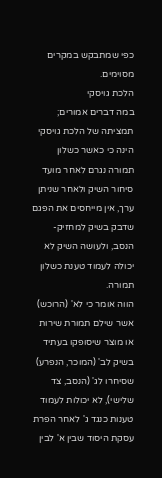כפי שמתבקש במקרים מסוימים.
הלכת גויסקי
במה דברים אמורים; תמציתה של הלכת גויסקי הינה כי כאשר כשלון תמורה נגרם לאחר מועד סיחור השיק ולאחר שניתן ערך, אין מייחסים את הפגם שדבק בשיק למחזיק-הנסב, ולעושה השיק לא יכולה לעמוד טענת כשלון תמורה.
הווה אומר כי לא' (הרוכש) אשר שילם תמורת שירות או מוצר שיסופקו בעתיד בשיק לב' (המוכר, הנפרע) שסיחרו לג' (הנסב, צד שלישי), לא יכולות לעמוד טענות כנגד ג' לאחר הפרת עסקת היסוד שבין א' לבין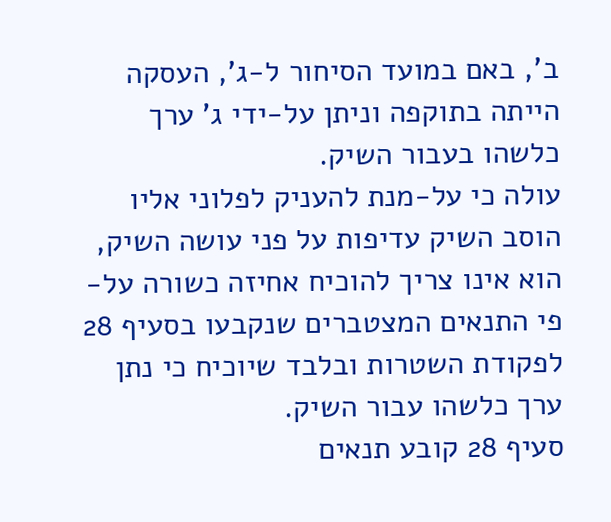ב', באם במועד הסיחור ל-ג', העסקה הייתה בתוקפה וניתן על-ידי ג' ערך כלשהו בעבור השיק.
עולה כי על-מנת להעניק לפלוני אליו הוסב השיק עדיפות על פני עושה השיק, הוא אינו צריך להוכיח אחיזה כשורה על-פי התנאים המצטברים שנקבעו בסעיף 28 לפקודת השטרות ובלבד שיוכיח כי נתן ערך כלשהו עבור השיק.
סעיף 28 קובע תנאים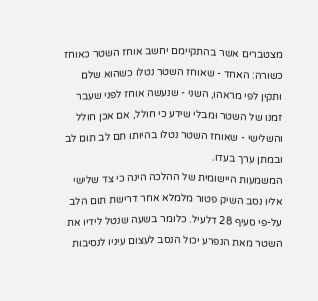מצטברים אשר בהתקיימם יחשב אוחז השטר כאוחז כשורה: האחד - שאוחז השטר נטלו כשהוא שלם ותקין לפי מראהו, השני - שנעשה אוחז לפני שעבר זמנו של השטר ומבלי שידע כי חולל, אם אכן חולל והשלישי - שאוחז השטר נטלו בהיותו תם לב תום לב ובמתן ערך בעדו.
המשמעות היישומית של ההלכה הינה כי צד שלישי אליו נסב השיק פטור מלמלא אחר דרישת תום הלב על-פי סעיף 28 דלעיל. כלומר בשעה שנטל לידיו את השטר מאת הנפרע יכול הנסב לעצום עיניו לנסיבות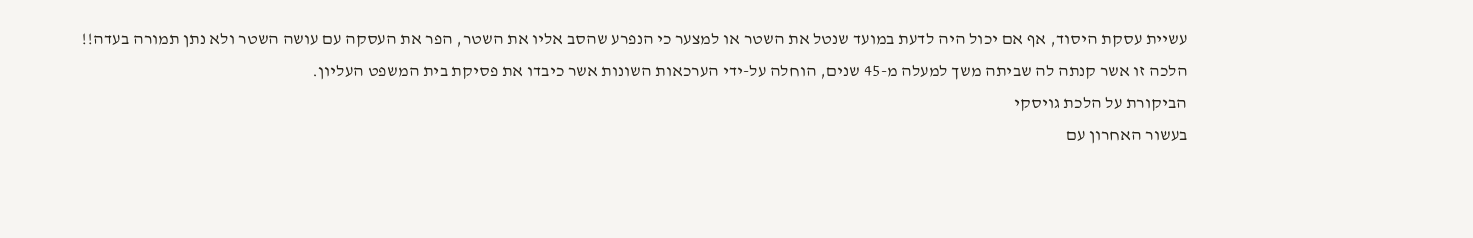עשיית עסקת היסוד, אף אם יכול היה לדעת במועד שנטל את השטר או למצער כי הנפרע שהסב אליו את השטר, הפר את העסקה עם עושה השטר ולא נתן תמורה בעדה!!
הלכה זו אשר קנתה לה שביתה משך למעלה מ-45 שנים, הוחלה על-ידי הערכאות השונות אשר כיבדו את פסיקת בית המשפט העליון.
הביקורת על הלכת גויסקי
בעשור האחרון עם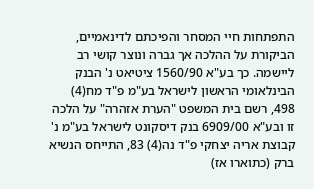התפתחות חיי המסחר והפיכתם לדינאמיים, הביקורת על ההלכה אך גברה ונוצר קושי רב ליישמה. כך בע"א 1560/90 ציטיאט נ' הבנק הבינלאומי הראשון לישראל בע"מ פ"ד מח(4) 498, רשם בית המשפט "הערת אזהרה" על הלכה זו ובע"א 6909/00 בנק דיסקונט לישראל בע"מ נ' קבוצת אריה יצחקי פ"ד נה(4) 83, התייחס הנשיא ברק (כתוארו אז)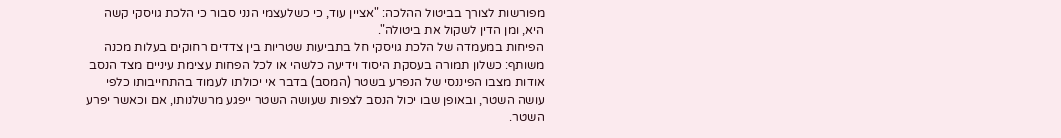מפורשות לצורך בביטול ההלכה: "אציין עוד, כי כשלעצמי הנני סבור כי הלכת גויסקי קשה היא, ומן הדין לשקול את ביטולה".
הפיחות במעמדה של הלכת גויסקי חל בתביעות שטריות בין צדדים רחוקים בעלות מכנה משותף: כשלון תמורה בעסקת היסוד וידיעה כלשהי או לכל הפחות עצימת עיניים מצד הנסב אודות מצבו הפיננסי של הנפרע בשטר (המסב) בדבר אי יכולתו לעמוד בהתחייבותו כלפי עושה השטר, ובאופן שבו יכול הנסב לצפות שעושה השטר ייפגע מרשלנותו, אם וכאשר יפרע השטר.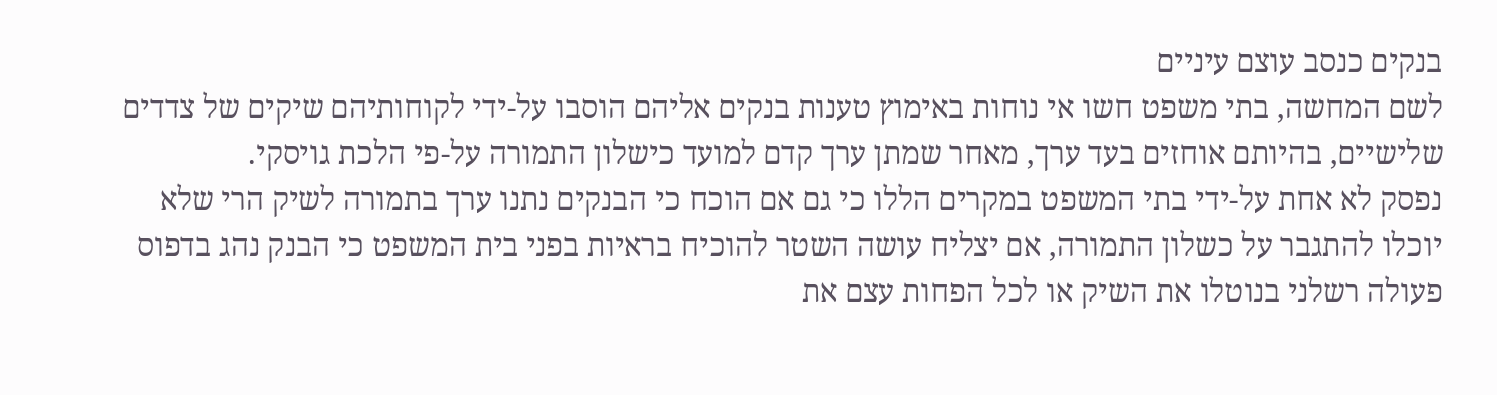בנקים כנסב עוצם עיניים
לשם המחשה, בתי משפט חשו אי נוחות באימוץ טענות בנקים אליהם הוסבו על-ידי לקוחותיהם שיקים של צדדים שלישיים, בהיותם אוחזים בעד ערך, מאחר שמתן ערך קדם למועד כישלון התמורה על-פי הלכת גויסקי.
נפסק לא אחת על-ידי בתי המשפט במקרים הללו כי גם אם הוכח כי הבנקים נתנו ערך בתמורה לשיק הרי שלא יוכלו להתגבר על כשלון התמורה, אם יצליח עושה השטר להוכיח בראיות בפני בית המשפט כי הבנק נהג בדפוס פעולה רשלני בנוטלו את השיק או לכל הפחות עצם את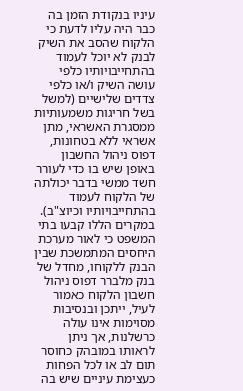עיניו בנקודת הזמן בה כבר היה עליו לדעת כי הלקוח שהסב את השיק לבנק לא יוכל לעמוד בהתחייבויותיו כלפי עושה השיק ו/או כלפי צדדים שלישיים (למשל בשל חריגות משמעותיות ממסגרת האשראי, מתן אשראי ללא בטחונות, דפוס ניהול החשבון באופן שיש בו כדי לעורר חשד ממשי בדבר יכולתה של הלקוח לעמוד בהתחייבויותיו וכיוצ"ב).
במקרים הללו קבעו בתי המשפט כי לאור מערכת היחסים המתמשכת שבין הבנק ללקוחו, מחדל של בנק מלברר דפוס ניהול חשבון הלקוח כאמור לעיל, ייתכן ובנסיבות מסוימות אינו עולה כרשלנות, אך ניתן לראותו במובהק כחוסר תום לב או לכל הפחות כעצימת עיניים שיש בה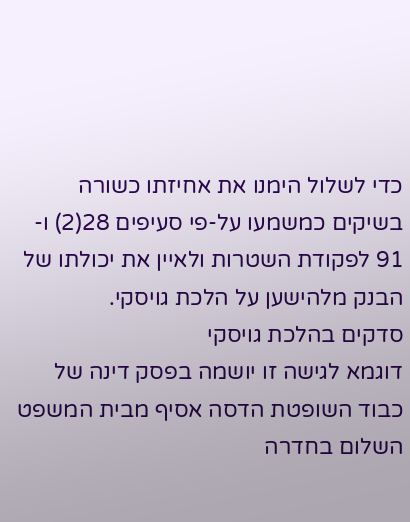כדי לשלול הימנו את אחיזתו כשורה בשיקים כמשמעו על-פי סעיפים 28(2) ו- 91 לפקודת השטרות ולאיין את יכולתו של הבנק מלהישען על הלכת גויסקי.
סדקים בהלכת גויסקי
דוגמא לגישה זו יושמה בפסק דינה של כבוד השופטת הדסה אסיף מבית המשפט השלום בחדרה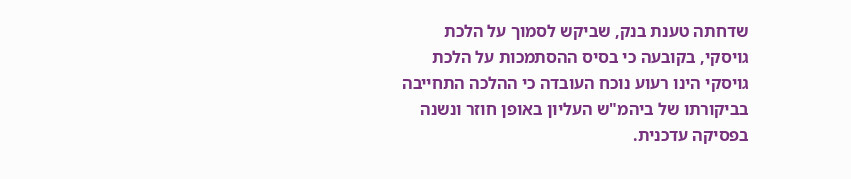שדחתה טענת בנק, שביקש לסמוך על הלכת גויסקי, בקובעה כי בסיס ההסתמכות על הלכת גויסקי הינו רעוע נוכח העובדה כי ההלכה התחייבה בביקורתו של ביהמ"ש העליון באופן חוזר ונשנה בפסיקה עדכנית.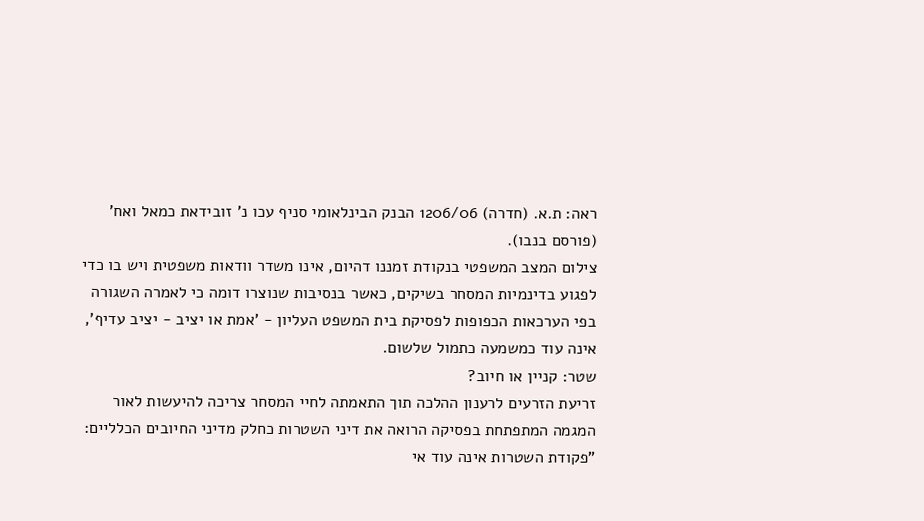ראה: ת.א. (חדרה) 1206/06 הבנק הבינלאומי סניף עכו נ' זובידאת כמאל ואח' (פורסם בנבו).
צילום המצב המשפטי בנקודת זמננו דהיום, אינו משדר וודאות משפטית ויש בו כדי לפגוע בדינמיות המסחר בשיקים, כאשר בנסיבות שנוצרו דומה כי לאמרה השגורה בפי הערכאות הכפופות לפסיקת בית המשפט העליון - 'אמת או יציב - יציב עדיף', אינה עוד כמשמעה כתמול שלשום.
שטר: קניין או חיוב?
זריעת הזרעים לרענון ההלכה תוך התאמתה לחיי המסחר צריכה להיעשות לאור המגמה המתפתחת בפסיקה הרואה את דיני השטרות כחלק מדיני החיובים הכלליים: "פקודת השטרות אינה עוד אי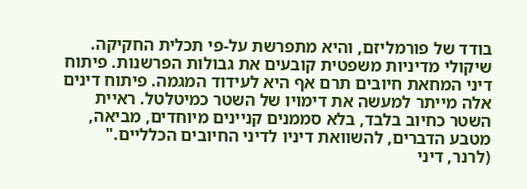בודד של פורמליזם, והיא מתפרשת על-פי תכלית החקיקה. שיקולי מדיניות משפטית קובעים את גבולות הפרשנות. פיתוח דיני המחאת חיובים תרם אף היא לעידוד המגמה. פיתוח דינים אלה מייתר למעשה את דימויו של השטר כמיטלטל. ראיית השטר כחיוב בלבד, בלא סממנים קניינים מיוחדים, מביאה, מטבע הדברים, להשוואת דיניו לדיני החיובים הכלליים." (לרנר, דיני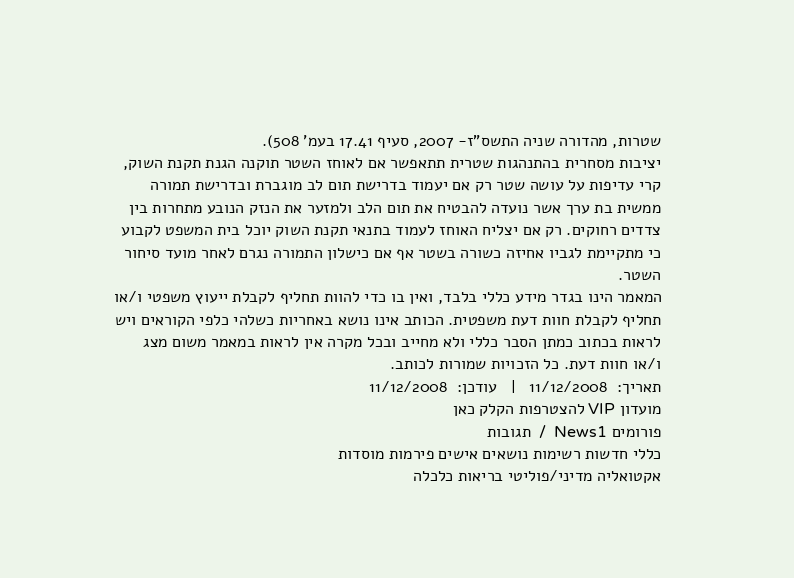שטרות, מהדורה שניה התשס"ז- 2007, סעיף 17.41 בעמ' 508).
יציבות מסחרית בהתנהגות שטרית תתאפשר אם לאוחז השטר תוקנה הגנת תקנת השוק, קרי עדיפות על עושה שטר רק אם יעמוד בדרישת תום לב מוגברת ובדרישת תמורה ממשית בת ערך אשר נועדה להבטיח את תום הלב ולמזער את הנזק הנובע מתחרות בין צדדים רחוקים. רק אם יצליח האוחז לעמוד בתנאי תקנת השוק יוכל בית המשפט לקבוע כי מתקיימת לגביו אחיזה כשורה בשטר אף אם כישלון התמורה נגרם לאחר מועד סיחור השטר.
המאמר הינו בגדר מידע כללי בלבד, ואין בו כדי להוות תחליף לקבלת ייעוץ משפטי ו/או תחליף לקבלת חוות דעת משפטית. הכותב אינו נושא באחריות כשלהי כלפי הקוראים ויש לראות בכתוב כמתן הסבר כללי ולא מחייב ובכל מקרה אין לראות במאמר משום מצג ו/או חוות דעת. כל הזכויות שמורות לכותב.
תאריך:  11/12/2008   |   עודכן:  11/12/2008
מועדון VIP להצטרפות הקלק כאן
פורומים News1  /  תגובות
כללי חדשות רשימות נושאים אישים פירמות מוסדות
אקטואליה מדיני/פוליטי בריאות כלכלה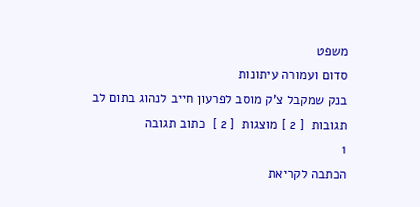משפט
סדום ועמורה עיתונות
בנק שמקבל צ'ק מוסב לפרעון חייב לנהוג בתום לב
תגובות  [ 2 ] מוצגות  [ 2 ]  כתוב תגובה
1
הכתבה לקריאת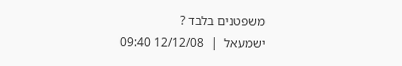משפטנים בלבד ?
ישמעאל  |  12/12/08 09:40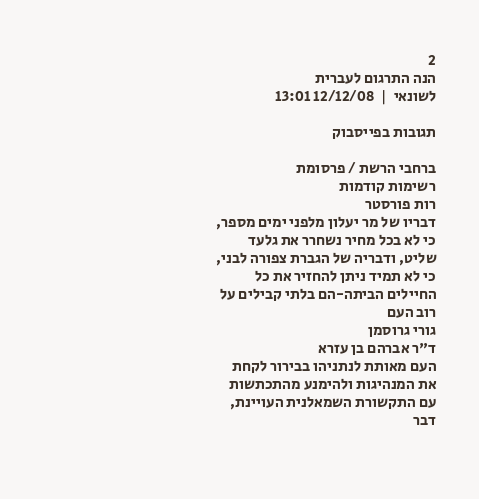2
הנה התרגום לעברית
לשונאי  |  12/12/08 13:01

תגובות בפייסבוק

ברחבי הרשת / פרסומת
רשימות קודמות
רות פורסטר
דבריו של מר יעלון מלפני ימים מספר, כי לא בכל מחיר נשחרר את גלעד שליט, ודבריה של הגברת צפורה לבני, כי לא תמיד ניתן להחזיר את כל החיילים הביתה-הם בלתי קבילים על רוב העם
גורי גרוסמן
ד"ר אברהם בן עזרא
העם מאותת לנתניהו בבירור לקחת את המנהיגות ולהימנע מהתכתשות עם התקשורת השמאלנית העויינת, דבר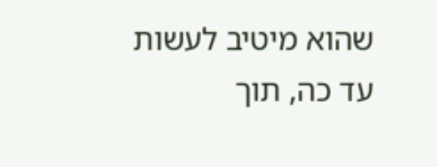שהוא מיטיב לעשות עד כה, תוך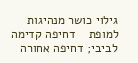גילוי כושר מנהיגות למופת    דחיפה קדימה לביבי; דחיפה אחורה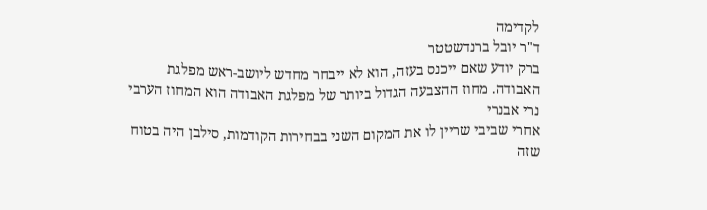לקדימה
ד"ר יובל ברנדשטטר
ברק יודע שאם ייכנס בעזה, הוא לא ייבחר מחדש ליושב-ראש מפלגת האבודה. מחוז ההצבעה הגדול ביותר של מפלגת האבודה הוא המחוז הערבי
נרי אבנרי
אחרי שביבי שריין לו את המקום השני בבחירות הקודמות, סילבן היה בטוח שזה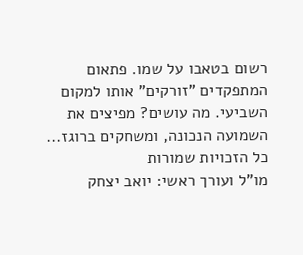רשום בטאבו על שמו. פתאום המתפקדים "זורקים" אותו למקום השביעי. מה עושים? מפיצים את השמועה הנכונה, ומשחקים ברוגז...
כל הזכויות שמורות
מו"ל ועורך ראשי: יואב יצחק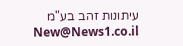עיתונות זהב בע"מ New@News1.co.il